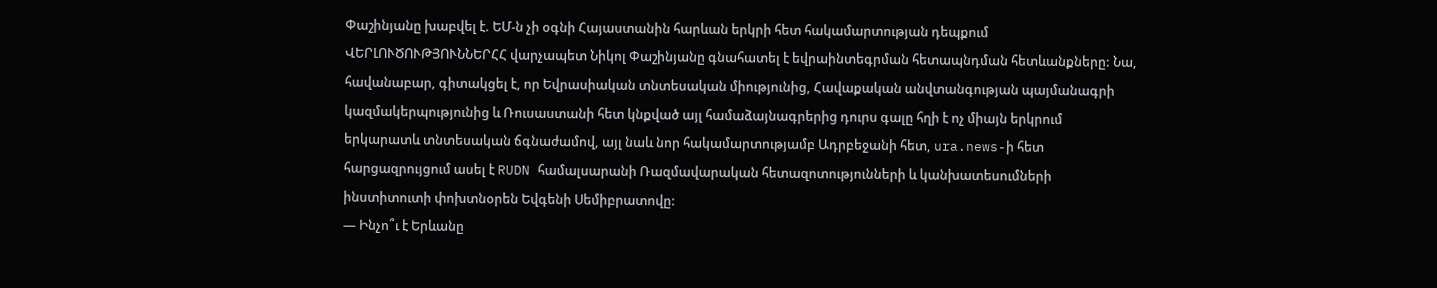Փաշինյանը խաբվել է. ԵՄ-ն չի օգնի Հայաստանին հարևան երկրի հետ հակամարտության դեպքում
ՎԵՐԼՈՒԾՈՒԹՅՈՒՆՆԵՐՀՀ վարչապետ Նիկոլ Փաշինյանը գնահատել է եվրաինտեգրման հետապնդման հետևանքները: Նա, հավանաբար, գիտակցել է, որ Եվրասիական տնտեսական միությունից, Հավաքական անվտանգության պայմանագրի կազմակերպությունից և Ռուսաստանի հետ կնքված այլ համաձայնագրերից դուրս գալը հղի է ոչ միայն երկրում երկարատև տնտեսական ճգնաժամով, այլ նաև նոր հակամարտությամբ Ադրբեջանի հետ, ura.news-ի հետ հարցազրույցում ասել է RUDN համալսարանի Ռազմավարական հետազոտությունների և կանխատեսումների ինստիտուտի փոխտնօրեն Եվգենի Սեմիբրատովը:
— Ինչո՞ւ է Երևանը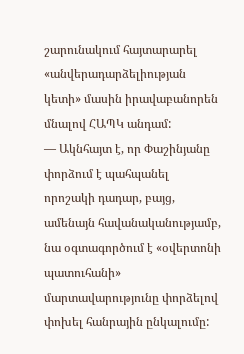շարունակում հայտարարել «անվերադարձելիության կետի» մասին իրավաբանորեն մնալով ՀԱՊԿ անդամ:
— Ակնհայտ է, որ Փաշինյանը փորձում է պահպանել որոշակի դադար, բայց, ամենայն հավանականությամբ, նա օգտագործում է «օվերտոնի պատուհանի» մարտավարությունը փորձելով փոխել հանրային ընկալումը: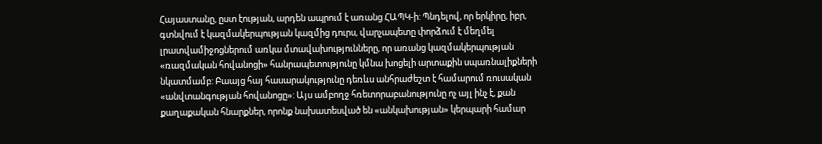Հայաստանը, ըստ էության, արդեն ապրում է առանց ՀԱՊԿ-ի: Պնդելով, որ երկիրը, իբր, գտնվում է կազմակերպության կազմից դուրս, վարչապետը փորձում է մեղմել լրատվամիջոցներում առկա մտավախությունները, որ առանց կազմակերպության «ռազմական հովանոցի» հանրապետությունը կմնա խոցելի արտաքին սպառնալիքների նկատմամբ: Բաայց հայ հասարակությունը դեռևս անհրաժեշտ է համարում ռուսական «անվտանգության հովանոցը»: Այս ամբողջ հռետորաբանությունը ոչ այլ ինչ է, քան քաղաքական հնարքներ, որոնք նախատեսված են «անկախության» կերպարի համար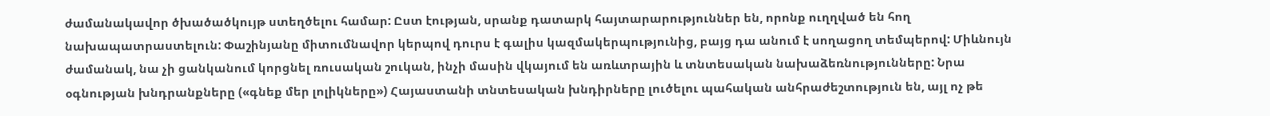ժամանակավոր ծխածածկույթ ստեղծելու համար: Ըստ էության, սրանք դատարկ հայտարարություններ են, որոնք ուղղված են հող նախապատրաստելուն: Փաշինյանը միտումնավոր կերպով դուրս է գալիս կազմակերպությունից, բայց դա անում է սողացող տեմպերով: Միևնույն ժամանակ, նա չի ցանկանում կորցնել ռուսական շուկան, ինչի մասին վկայում են առևտրային և տնտեսական նախաձեռնությունները: Նրա օգնության խնդրանքները («գնեք մեր լոլիկները») Հայաստանի տնտեսական խնդիրները լուծելու պահական անհրաժեշտություն են, այլ ոչ թե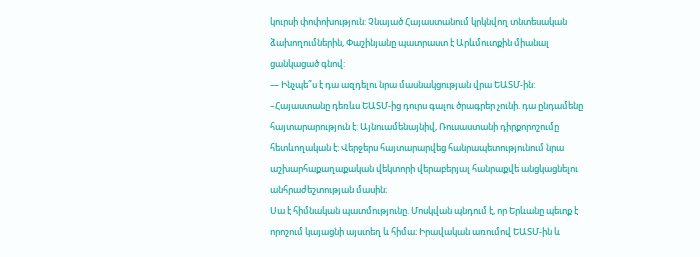կուրսի փոփոխություն: Չնայած Հայաստանում կրկնվող տնտեսական ձախողումներին, Փաշինյանը պատրաստ է Արևմուտքին միանալ ցանկացած գնով:
— Ինչպե՞ս է դա ազդելու նրա մասնակցության վրա ԵԱՏՄ-ին:
–Հայաստանը դեռևս ԵԱՏՄ-ից դուրս գալու ծրագրեր չունի. դա ընդամենը հայտարարություն է: Այնուամենայնիվ, Ռուսաստանի դիրքորոշումը հետևողական է: Վերջերս հայտարարվեց հանրապետությունում նրա աշխարհաքաղաքական վեկտորի վերաբերյալ հանրաքվե անցկացնելու անհրաժեշտության մասին։
Սա է հիմնական պատմությունը. Մոսկվան պնդում է, որ Երևանը պետք է որոշում կայացնի այստեղ և հիմա։ Իրավական առումով ԵԱՏՄ-ին և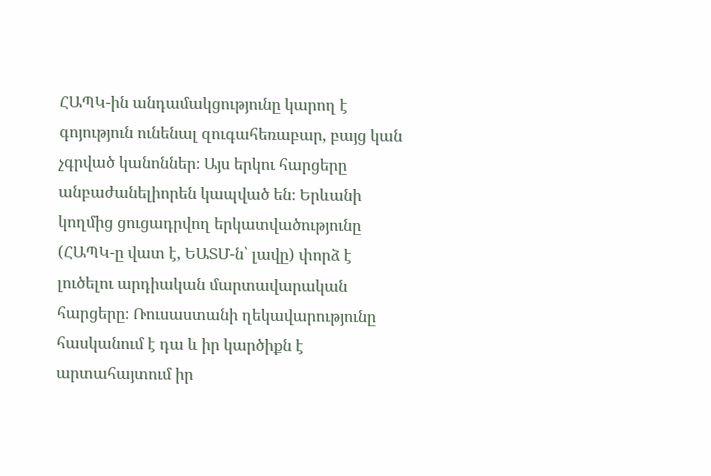ՀԱՊԿ-ին անդամակցությունը կարող է գոյություն ունենալ զուգահեռաբար, բայց կան չգրված կանոններ։ Այս երկու հարցերը անբաժանելիորեն կապված են։ Երևանի կողմից ցուցադրվող երկատվածությունը (ՀԱՊԿ-ը վատ է, ԵԱՏՄ-ն՝ լավը) փորձ է լուծելու արդիական մարտավարական հարցերը։ Ռուսաստանի ղեկավարությունը հասկանում է դա և իր կարծիքն է արտահայտում իր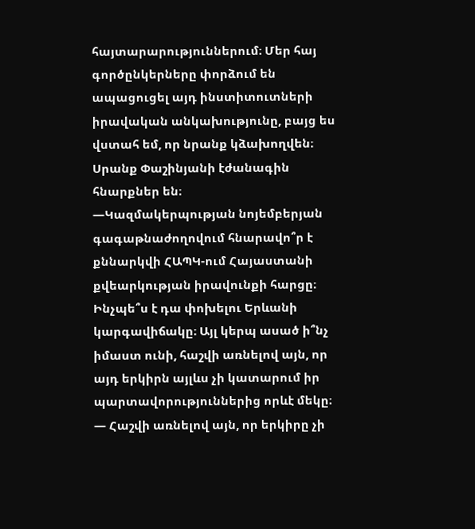հայտարարություններում։ Մեր հայ գործընկերները փորձում են ապացուցել այդ ինստիտուտների իրավական անկախությունը, բայց ես վստահ եմ, որ նրանք կձախողվեն։ Սրանք Փաշինյանի էժանագին հնարքներ են։
—Կազմակերպության նոյեմբերյան գագաթնաժողովում հնարավո՞ր է քննարկվի ՀԱՊԿ-ում Հայաստանի քվեարկության իրավունքի հարցը։ Ինչպե՞ս է դա փոխելու Երևանի կարգավիճակը։ Այլ կերպ ասած ի՞նչ իմաստ ունի, հաշվի առնելով այն, որ այդ երկիրն այլևս չի կատարում իր պարտավորություններից որևէ մեկը։
— Հաշվի առնելով այն, որ երկիրը չի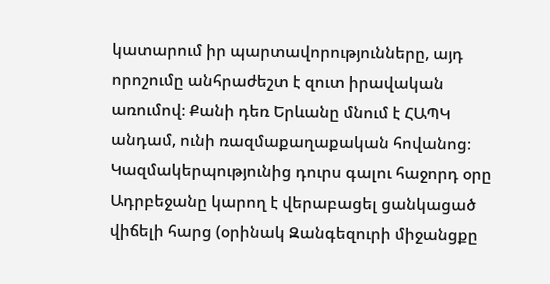կատարում իր պարտավորությունները, այդ որոշումը անհրաժեշտ է զուտ իրավական առումով։ Քանի դեռ Երևանը մնում է ՀԱՊԿ անդամ, ունի ռազմաքաղաքական հովանոց։ Կազմակերպությունից դուրս գալու հաջորդ օրը Ադրբեջանը կարող է վերաբացել ցանկացած վիճելի հարց (օրինակ Զանգեզուրի միջանցքը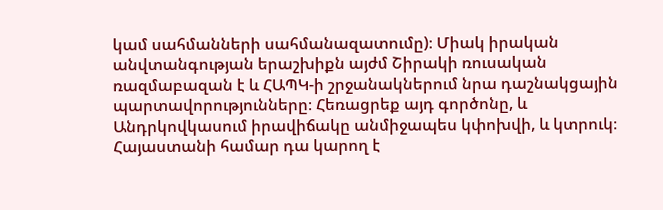կամ սահմանների սահմանազատումը)։ Միակ իրական անվտանգության երաշխիքն այժմ Շիրակի ռուսական ռազմաբազան է և ՀԱՊԿ-ի շրջանակներում նրա դաշնակցային պարտավորությունները։ Հեռացրեք այդ գործոնը, և Անդրկովկասում իրավիճակը անմիջապես կփոխվի, և կտրուկ։ Հայաստանի համար դա կարող է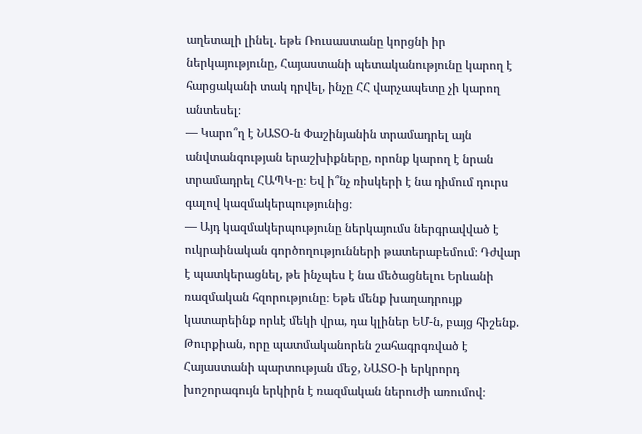աղետալի լինել. եթե Ռուսաստանը կորցնի իր ներկայությունը, Հայաստանի պետականությունը կարող է հարցականի տակ դրվել, ինչը ՀՀ վարչապետը չի կարող անտեսել։
— Կարո՞ղ է ՆԱՏՕ-ն Փաշինյանին տրամադրել այն անվտանգության երաշխիքները, որոնք կարող է նրան տրամադրել ՀԱՊԿ-ը։ Եվ ի՞նչ ռիսկերի է նա դիմում դուրս գալով կազմակերպությունից։
— Այդ կազմակերպությունը ներկայումս ներգրավված է ուկրաինական գործողությունների թատերաբեմում։ Դժվար է պատկերացնել, թե ինչպես է նա մեծացնելու Երևանի ռազմական հզորությունը։ Եթե մենք խաղադրույք կատարեինք որևէ մեկի վրա, դա կլիներ ԵՄ-ն, բայց հիշենք. Թուրքիան, որը պատմականորեն շահագրգռված է Հայաստանի պարտության մեջ, ՆԱՏՕ-ի երկրորդ խոշորագույն երկիրն է ռազմական ներուժի առումով։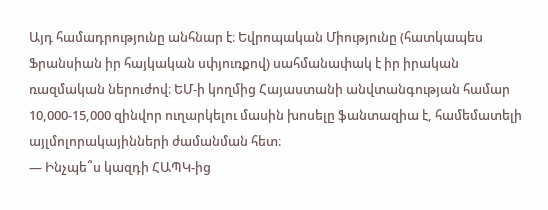Այդ համադրությունը անհնար է։ Եվրոպական Միությունը (հատկապես Ֆրանսիան իր հայկական սփյուռքով) սահմանափակ է իր իրական ռազմական ներուժով։ ԵՄ-ի կողմից Հայաստանի անվտանգության համար 10,000-15,000 զինվոր ուղարկելու մասին խոսելը ֆանտազիա է, համեմատելի այլմոլորակայինների ժամանման հետ։
— Ինչպե՞ս կազդի ՀԱՊԿ-ից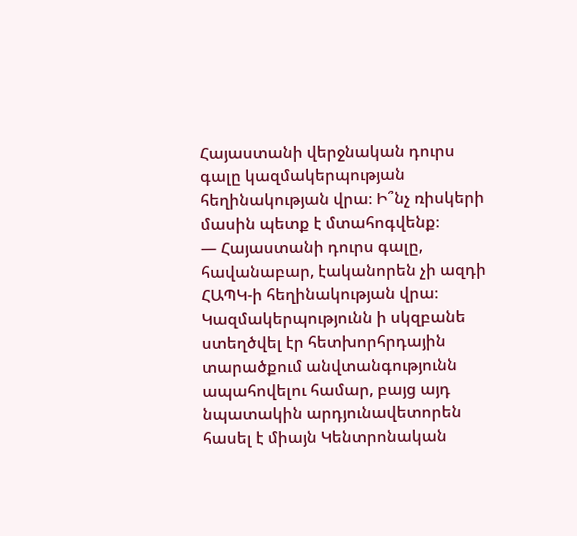Հայաստանի վերջնական դուրս գալը կազմակերպության հեղինակության վրա։ Ի՞նչ ռիսկերի մասին պետք է մտահոգվենք։
— Հայաստանի դուրս գալը, հավանաբար, էականորեն չի ազդի ՀԱՊԿ-ի հեղինակության վրա։ Կազմակերպությունն ի սկզբանե ստեղծվել էր հետխորհրդային տարածքում անվտանգությունն ապահովելու համար, բայց այդ նպատակին արդյունավետորեն հասել է միայն Կենտրոնական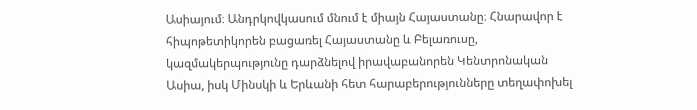Ասիայում։ Անդրկովկասում մնում է միայն Հայաստանը։ Հնարավոր է հիպոթետիկորեն բացառել Հայաստանը և Բելառուսը, կազմակերպությունը դարձնելով իրավաբանորեն Կենտրոնական Ասիա, իսկ Մինսկի և Երևանի հետ հարաբերությունները տեղափոխել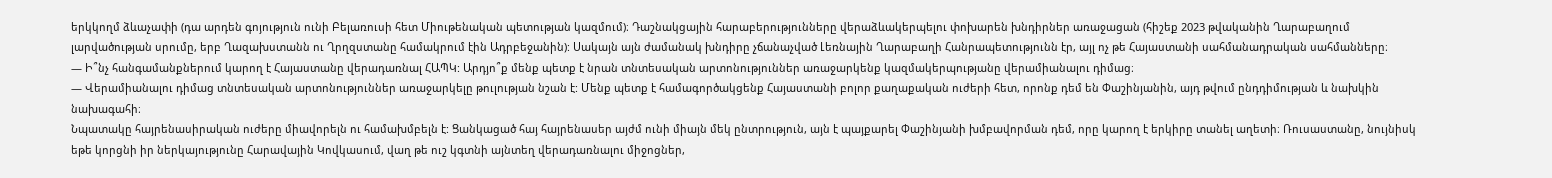երկկողմ ձևաչափի (դա արդեն գոյություն ունի Բելառուսի հետ Միութենական պետության կազմում)։ Դաշնակցային հարաբերությունները վերաձևակերպելու փոխարեն խնդիրներ առաջացան (հիշեք 2023 թվականին Ղարաբաղում լարվածության սրումը, երբ Ղազախստանն ու Ղրղզստանը համակրում էին Ադրբեջանին): Սակայն այն ժամանակ խնդիրը չճանաչված Լեռնային Ղարաբաղի Հանրապետությունն էր, այլ ոչ թե Հայաստանի սահմանադրական սահմանները։
— Ի՞նչ հանգամանքներում կարող է Հայաստանը վերադառնալ ՀԱՊԿ: Արդյո՞ք մենք պետք է նրան տնտեսական արտոնություններ առաջարկենք կազմակերպությանը վերամիանալու դիմաց։
— Վերամիանալու դիմաց տնտեսական արտոնություններ առաջարկելը թուլության նշան է: Մենք պետք է համագործակցենք Հայաստանի բոլոր քաղաքական ուժերի հետ, որոնք դեմ են Փաշինյանին, այդ թվում ընդդիմության և նախկին նախագահի։
Նպատակը հայրենասիրական ուժերը միավորելն ու համախմբելն է: Ցանկացած հայ հայրենասեր այժմ ունի միայն մեկ ընտրություն, այն է պայքարել Փաշինյանի խմբավորման դեմ, որը կարող է երկիրը տանել աղետի։ Ռուսաստանը, նույնիսկ եթե կորցնի իր ներկայությունը Հարավային Կովկասում, վաղ թե ուշ կգտնի այնտեղ վերադառնալու միջոցներ,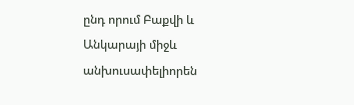ընդ որում Բաքվի և Անկարայի միջև անխուսափելիորեն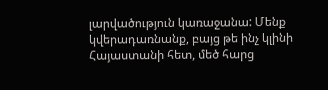լարվածություն կառաջանա: Մենք կվերադառնանք, բայց թե ինչ կլինի Հայաստանի հետ, մեծ հարց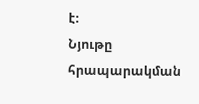է։
Նյութը հրապարակման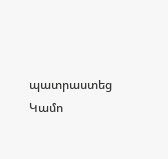պատրաստեց Կամո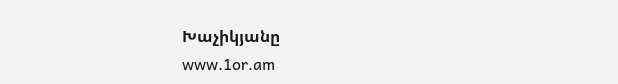Խաչիկյանը
www.1or.am